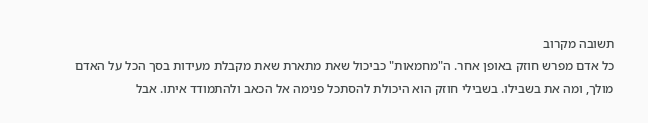תשובה מקרוב
כל אדם מפרש חוזק באופן אחר. ה"מחמאות" כביכול שאת מתארת שאת מקבלת מעידות בסך הכל על האדם מולך, ומה את בשבילו. בשבילי חוזק הוא היכולת להסתכל פנימה אל הכאב ולהתמודד איתו. אבל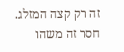זה רק קצה המזלג. חסר זה משהו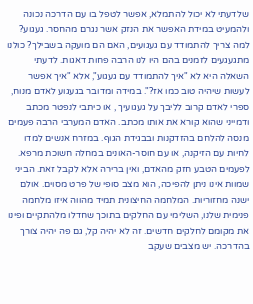שלדעתי לא יכול להתמלא, אפשר לטפל בו עם הדרכה נכונה ולהמעיט במידת האפשר את הנזק אשר נגרם מהחסר. געגוע? למה צריך להתמודד עם געגועים, האם הם מועקה בשבילך? כולנו מתגעגעים לזמנים בהם היו לנו הרבה פחות דאגות. לדעתי השאלה היא לא "איך להתמודד עם געגוע", אלא "איך אפשר לעשות שיהיה טוב כמו אז?". במידה ומדובר בגעגוע לאדם מנוח, ספרי לאדם קרוב לליבך על געגועיך , או כיתבי לנפטר מכתב ודמייני שהוא קורא את אותו מכתב. האדם המערבי הרבה פעמים מנסה להלחם בהזדקנות ובבגידת הגוף. במזרח אנשים למדו לחיות עם הזיקנה, או עם חוסר-האונים במחלה חשוכת מרפא. לפעמים הטבע חזק מהאדם, ואין ברירה אלא לקבל זאת. הביני שמוות אינו ניתן להפיכה, הוא מצב סופי של פרט מסוים. אולם ישנה מחזוריות. המלחמה החיצונית תמיד מהווה איזו מלחמה פנימית שלנו, השלימי עם החלקים בתוכך שחדלו מלהתקיים ופינו את מקומם לחלקים חדשים. זה לא יהיה קל, גם פה יהיה צורך בהדרכה. יש מצבים שעקב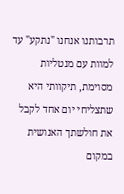תרבותנו אנחנו "נתקע" עד למוות עם מנטליות מסוימת, תיקוותי היא שתצליחי יום אחד לקבל את חולשתך האנושית במקום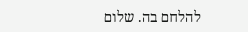להלחם בה. שלום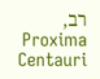רב, Proxima Centauri